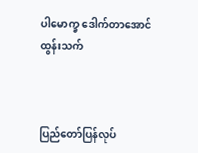ပါမောက္ခ ဒေါက်တာအောင်ထွန်းသက်



ပြည်တော်ပြန်လုပ်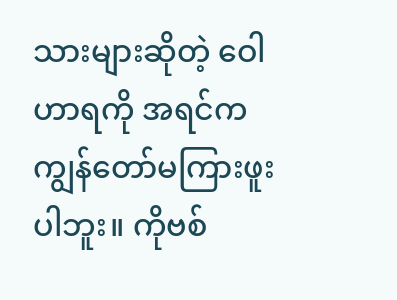သားများဆိုတဲ့ ဝေါဟာရကို အရင်က ကျွန်တော်မကြားဖူးပါဘူး။ ကိုဗစ်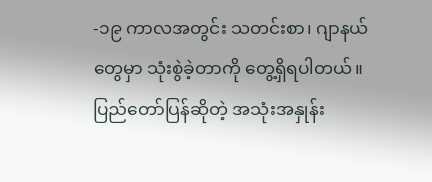-၁၉ ကာလအတွင်း သတင်းစာ၊ ဂျာနယ်တွေမှာ သုံးစွဲခဲ့တာကို တွေ့ရှိရပါတယ်။ ပြည်တော်ပြန်ဆိုတဲ့ အသုံးအနှုန်း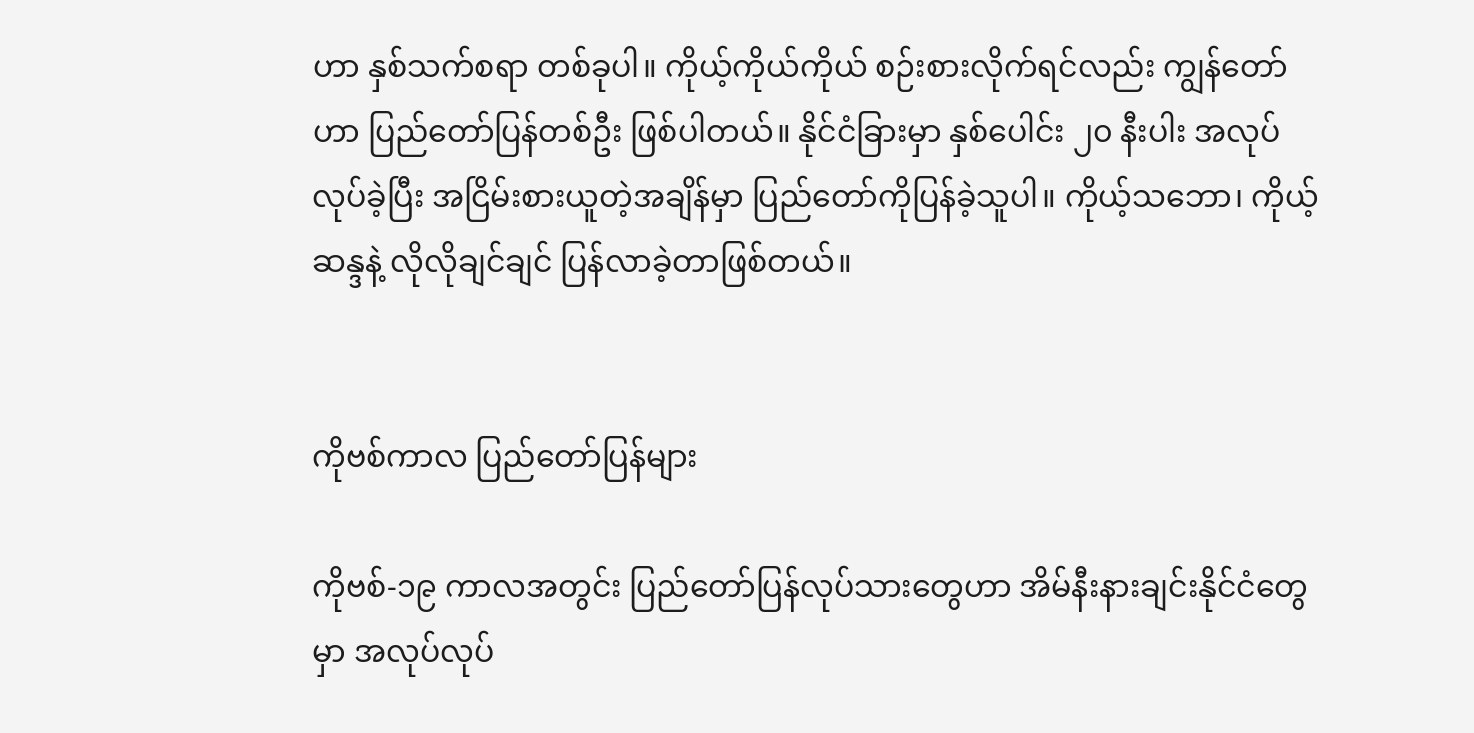ဟာ နှစ်သက်စရာ တစ်ခုပါ။ ကိုယ့်ကိုယ်ကိုယ် စဉ်းစားလိုက်ရင်လည်း ကျွန်တော်ဟာ ပြည်တော်ပြန်တစ်ဦး ဖြစ်ပါတယ်။ နိုင်ငံခြားမှာ နှစ်ပေါင်း ၂၀ နီးပါး အလုပ်လုပ်ခဲ့ပြီး အငြိမ်းစားယူတဲ့အချိန်မှာ ပြည်တော်ကိုပြန်ခဲ့သူပါ။ ကိုယ့်သဘော၊ ကိုယ့်ဆန္ဒနဲ့ လိုလိုချင်ချင် ပြန်လာခဲ့တာဖြစ်တယ်။


ကိုဗစ်ကာလ ပြည်တော်ပြန်များ

ကိုဗစ်-၁၉ ကာလအတွင်း ပြည်တော်ပြန်လုပ်သားတွေဟာ အိမ်နီးနားချင်းနိုင်ငံတွေမှာ အလုပ်လုပ်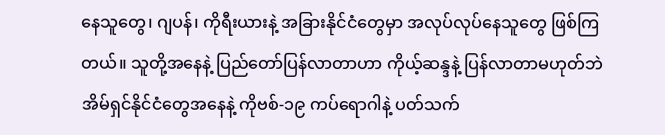နေသူတွေ၊ ဂျပန်၊ ကိုရီးယားနဲ့ အခြားနိုင်ငံတွေမှာ အလုပ်လုပ်နေသူတွေ ဖြစ်ကြတယ်။ သူတို့အနေနဲ့ ပြည်တော်ပြန်လာတာဟာ ကိုယ့်ဆန္ဒနဲ့ ပြန်လာတာမဟုတ်ဘဲ အိမ်ရှင်နိုင်ငံတွေအနေနဲ့ ကိုဗစ်-၁၉ ကပ်ရောဂါနဲ့ ပတ်သက်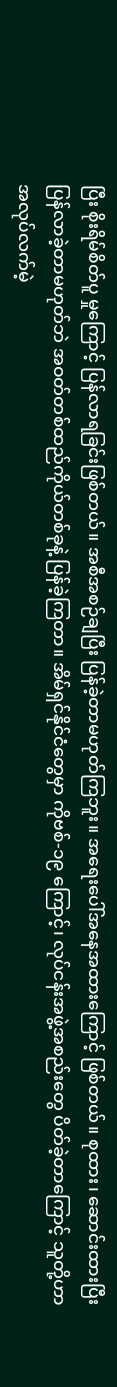ပြီး စိုးရိမ်စိတ်ပူ မှုကြောင့် ပြန်လာရခြင်းဖြစ်တယ်။ အစီအစဉ်ချပြီး ပြန်ခဲ့တာမဟုတ်ကြဘူး။ အရေးပေါ်အနေအထားကြောင့် ဖြစ်တယ်။ စုထား၊ ဆောင်းထားပြီး ပြန်လာခဲ့တာမဟုတ်ဘဲ အဝတ်တစ်ထည်ကိုယ်တစ်ခုနဲ့ ပြန်ခဲ့ကြတာ။ အိမ်ရှင်နိုင်ငံတွေမှာ ကိုဗစ်-၁၉ ကြောင့်၊ လုပ်ငန်းအဖွဲ့အစည်းတွေ ပိတ်ခဲ့တာကြောင့် သူတို့ဟာ အလုပ်လက်မဲ့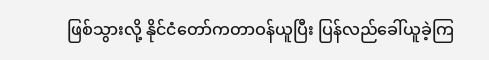ဖြစ်သွားလို့ နိုင်ငံတော်ကတာဝန်ယူပြီး ပြန်လည်ခေါ်ယူခဲ့ကြ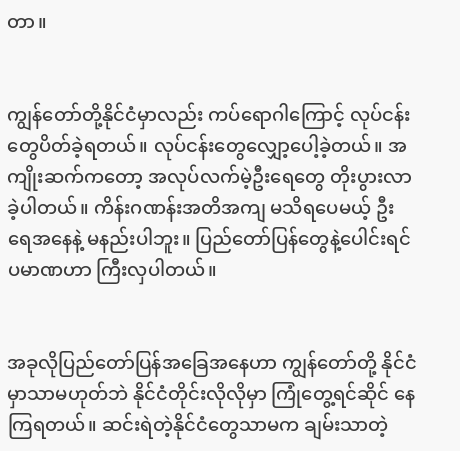တာ။


ကျွန်တော်တို့နိုင်ငံမှာလည်း ကပ်ရောဂါကြောင့် လုပ်ငန်းတွေပိတ်ခဲ့ရတယ်။ လုပ်ငန်းတွေလျှော့ပေါ့ခဲ့တယ်။ အကျိုးဆက်ကတော့ အလုပ်လက်မဲ့ဦးရေတွေ တိုးပွားလာခဲ့ပါတယ်။ ကိန်းဂဏန်းအတိအကျ မသိရပေမယ့် ဦးရေအနေနဲ့ မနည်းပါဘူး။ ပြည်တော်ပြန်တွေနဲ့ပေါင်းရင် ပမာဏဟာ ကြီးလှပါတယ်။


အခုလိုပြည်တော်ပြန်အခြေအနေဟာ ကျွန်တော်တို့ နိုင်ငံမှာသာမဟုတ်ဘဲ နိုင်ငံတိုင်းလိုလိုမှာ ကြုံတွေ့ရင်ဆိုင် နေကြရတယ်။ ဆင်းရဲတဲ့နိုင်ငံတွေသာမက ချမ်းသာတဲ့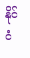နိုင်ငံ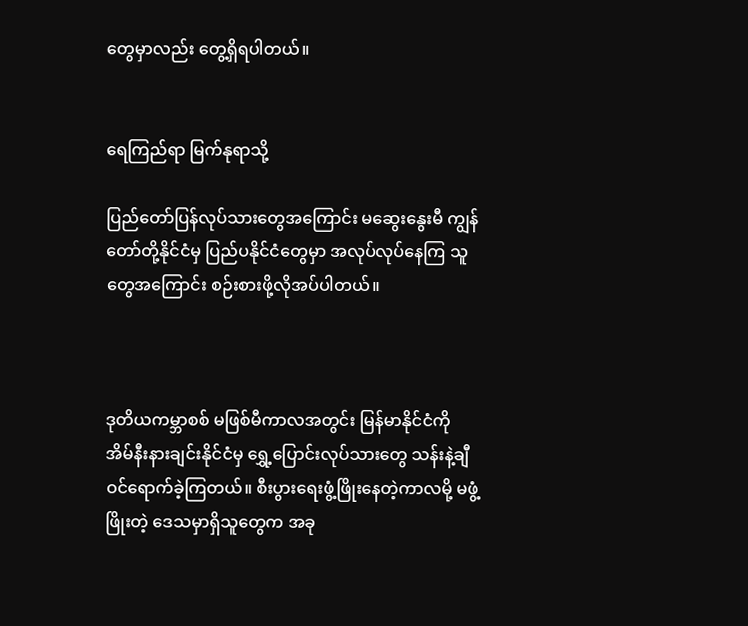တွေမှာလည်း တွေ့ရှိရပါတယ်။


ရေကြည်ရာ မြက်နုရာသို့

ပြည်တော်ပြန်လုပ်သားတွေအကြောင်း မဆွေးနွေးမီ ကျွန်တော်တို့နိုင်ငံမှ ပြည်ပနိုင်ငံတွေမှာ အလုပ်လုပ်နေကြ သူတွေအကြောင်း စဉ်းစားဖို့လိုအပ်ပါတယ်။



ဒုတိယကမ္ဘာစစ် မဖြစ်မီကာလအတွင်း မြန်မာနိုင်ငံကို အိမ်နီးနားချင်းနိုင်ငံမှ ရွှေ့ပြောင်းလုပ်သားတွေ သန်းနဲ့ချီ ဝင်ရောက်ခဲ့ကြတယ်။ စီးပွားရေးဖွံ့ဖြိုးနေတဲ့ကာလမို့ မဖွံ့ဖြိုးတဲ့ ဒေသမှာရှိသူတွေက အခု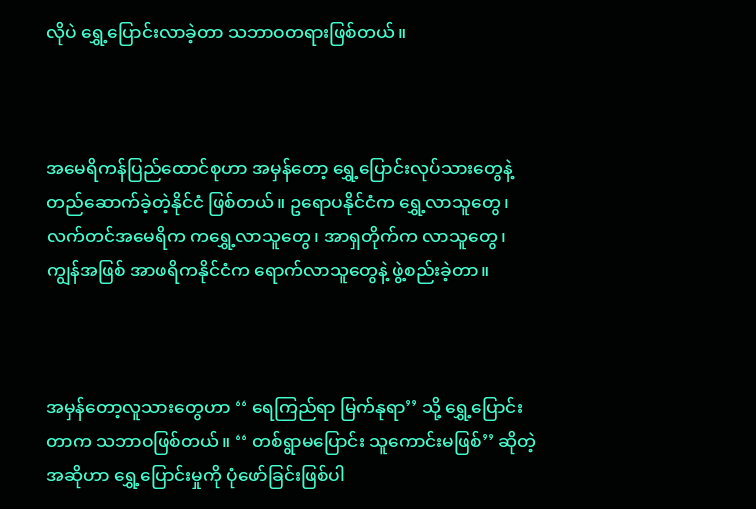လိုပဲ ရွှေ့ပြောင်းလာခဲ့တာ သဘာဝတရားဖြစ်တယ်။



အမေရိကန်ပြည်ထောင်စုဟာ အမှန်တော့ ရွှေ့ပြောင်းလုပ်သားတွေနဲ့ တည်ဆောက်ခဲ့တဲ့နိုင်ငံ ဖြစ်တယ်။ ဥရောပနိုင်ငံက ရွှေ့လာသူတွေ၊ လက်တင်အမေရိက ကရွှေ့လာသူတွေ၊ အာရှတိုက်က လာသူတွေ၊ ကျွန်အဖြစ် အာဖရိကနိုင်ငံက ရောက်လာသူတွေနဲ့ ဖွဲ့စည်းခဲ့တာ။



အမှန်တော့လူသားတွေဟာ ‘‘ ရေကြည်ရာ မြက်နုရာ’’ သို့ ရွှေ့ပြောင်းတာက သဘာဝဖြစ်တယ်။ ‘‘ တစ်ရွာမပြောင်း သူကောင်းမဖြစ်’’ ဆိုတဲ့အဆိုဟာ ရွှေ့ပြောင်းမှုကို ပုံဖော်ခြင်းဖြစ်ပါ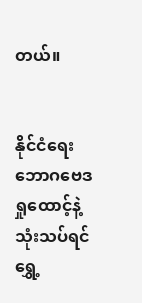တယ်။


နိုင်ငံရေးဘောဂဗေဒ ရှုထောင့်နဲ့ သုံးသပ်ရင် ရွှေ့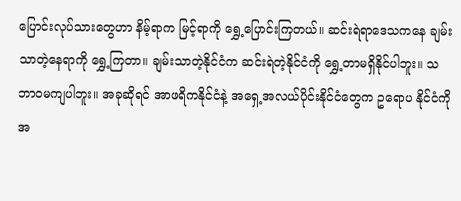ပြောင်းလုပ်သားတွေဟာ နိမ့်ရာက မြင့်ရာကို ရွှေ့ပြောင်းကြတယ်။ ဆင်းရဲရာဒေသကနေ ချမ်းသာတဲ့နေရာကို ရွှေ့ကြတာ။ ချမ်းသာတဲ့နိုင်ငံက ဆင်းရဲတဲ့နိုင်ငံကို ရွှေ့တာမရှိနိုင်ပါဘူး။ သဘာဝမကျပါဘူး။ အခုဆိုရင် အာဖရိကနိုင်ငံနဲ့ အရှေ့အလယ်ပိုင်းနိုင်ငံတွေက ဥရောပ နိုင်ငံကို အ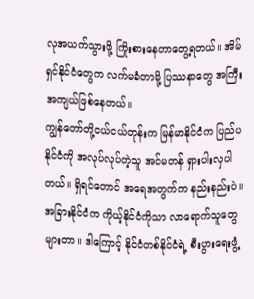လုအယက်သွားဖို့ ကြိုးစားနေတာတွေ့ရတယ်။ အိမ်ရှင်နိုင်ငံတွေက လက်မခံတာမို့ ပြဿနာတွေ အကြီးအကျယ်ဖြစ်နေတယ်။
ကျွန်တော်တို့ငယ်ငယ်တုန်းက မြန်မာနိုင်ငံက ပြည်ပနိုင်ငံကို အလုပ်လုပ်တဲ့သူ အင်မတန် ရှားပါးလှပါတယ်။ ရှိရင်တောင် အရေအတွက်က နည်းနည်းပဲ။ အခြားနိုင်ငံက ကိုယ့်နိုင်ငံကိုသာ လာရောက်သူတွေများတာ။ ဒါကြောင့် နိုင်ငံတစ်နိုင်ငံရဲ့ စီးပွားရေးဖွံ့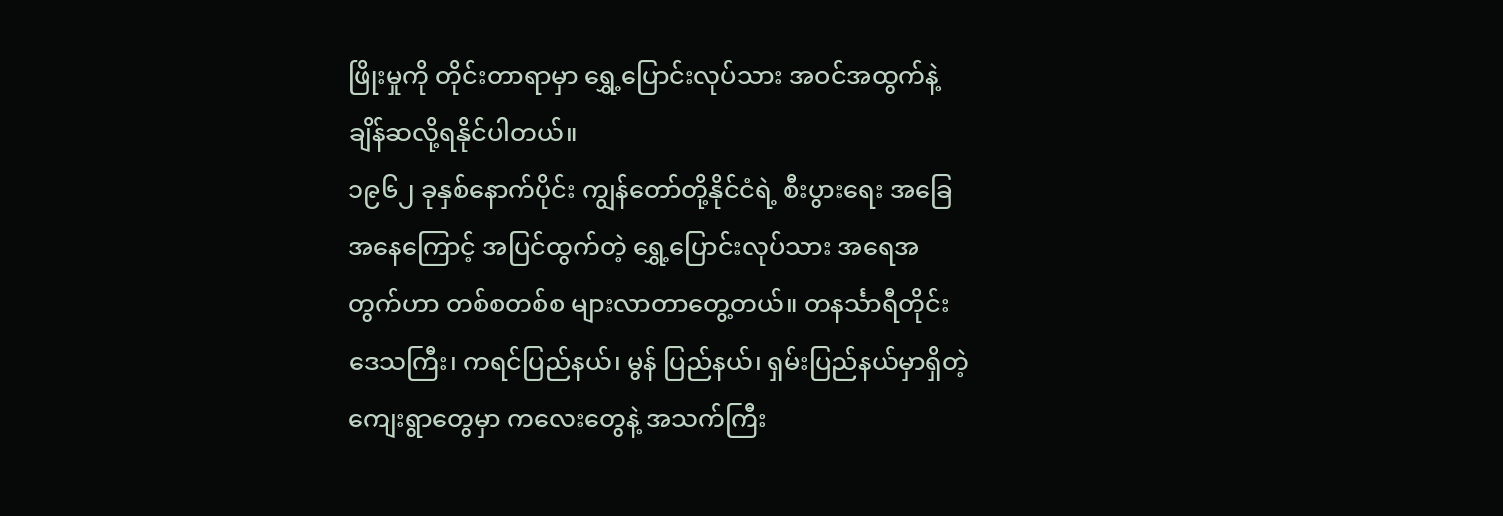ဖြိုးမှုကို တိုင်းတာရာမှာ ရွှေ့ပြောင်းလုပ်သား အဝင်အထွက်နဲ့ ချိန်ဆလို့ရနိုင်ပါတယ်။
၁၉၆၂ ခုနှစ်နောက်ပိုင်း ကျွန်တော်တို့နိုင်ငံရဲ့ စီးပွားရေး အခြေအနေကြောင့် အပြင်ထွက်တဲ့ ရွှေ့ပြောင်းလုပ်သား အရေအတွက်ဟာ တစ်စတစ်စ များလာတာတွေ့တယ်။ တနင်္သာရီတိုင်းဒေသကြီး၊ ကရင်ပြည်နယ်၊ မွန် ပြည်နယ်၊ ရှမ်းပြည်နယ်မှာရှိတဲ့ ကျေးရွာတွေမှာ ကလေးတွေနဲ့ အသက်ကြီး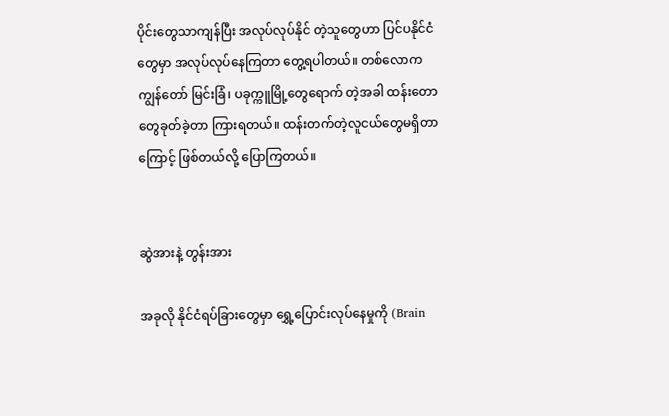ပိုင်းတွေသာကျန်ပြီး အလုပ်လုပ်နိုင် တဲ့သူတွေဟာ ပြင်ပနိုင်ငံတွေမှာ အလုပ်လုပ်နေကြတာ တွေ့ရပါတယ်။ တစ်လောက ကျွန်တော် မြင်းခြံ၊ ပခုက္ကူမြို့တွေရောက် တဲ့အခါ ထန်းတောတွေခုတ်ခဲ့တာ ကြားရတယ်။ ထန်းတက်တဲ့လူငယ်တွေမရှိတာကြောင့် ဖြစ်တယ်လို့ ပြောကြတယ်။


ဆွဲအားနဲ့ တွန်းအား

အခုလို နိုင်ငံရပ်ခြားတွေမှာ ရွှေ့ပြောင်းလုပ်နေမှုကို (Brain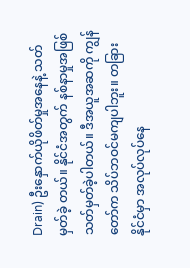Drain) ဦးနှောက်ယိုဖိတ်မှုအနေနဲ့ သတ်မှတ်ခဲ့ တယ်။ နိုင်ငံအတွက် နစ်နာမှုအဖြစ် သတ်မှတ်ခဲ့ပါတယ်။ ဒီအယူအဆကို ကျွန်တော်က သိပ်ဘဝင်မကျပါဘူး။ တခြားနိုင်ငံမှာ အလုပ်လုပ်နေ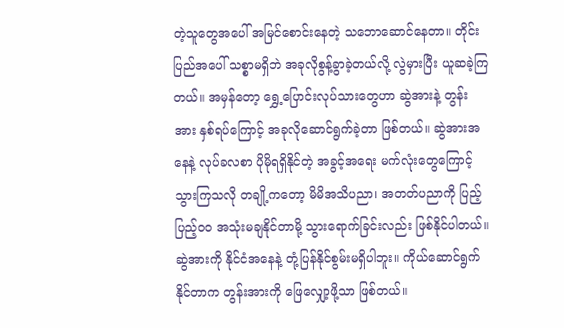တဲ့သူတွေအပေါ် အမြင်စောင်းနေတဲ့ သဘောဆောင်နေတာ။ တိုင်းပြည်အပေါ် သစ္စာမရှိဘဲ အခုလိုစွန့်ခွာခဲ့တယ်လို့ လွဲမှားပြီး ယူဆခဲ့ကြတယ်။ အမှန်တော့ ရွှေ့ပြောင်းလုပ်သားတွေဟာ ဆွဲအားနဲ့ တွန်းအား နှစ်ရပ်ကြောင့် အခုလိုဆောင်ရွက်ခဲ့တာ ဖြစ်တယ်။ ဆွဲအားအနေနဲ့ လုပ်ခလစာ ပိုမိုရရှိနိုင်တဲ့ အခွင့်အရေး မက်လုံးတွေကြောင့် သွားကြသလို တချို့ကတော့ မိမိအသိပညာ၊ အတတ်ပညာကို ပြည့်ပြည့်ဝဝ အသုံးမချနိုင်တာမို့ သွားရောက်ခြင်းလည်း ဖြစ်နိုင်ပါတယ်။ ဆွဲအားကို နိုင်ငံအနေနဲ့ တုံ့ပြန်နိုင်စွမ်းမရှိပါဘူး။ ကိုယ်ဆောင်ရွက် နိုင်တာက တွန်းအားကို ဖြေလျှော့ဖို့သာ ဖြစ်တယ်။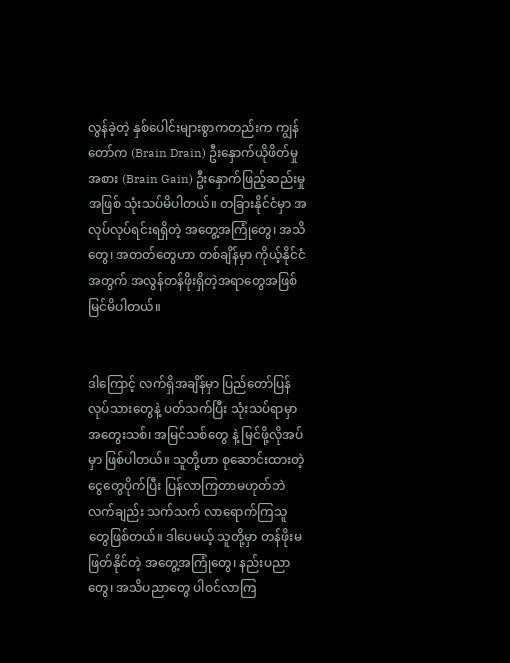လွန်ခဲ့တဲ့ နှစ်ပေါင်းများစွာကတည်းက ကျွန်တော်က (Brain Drain) ဦးနှောက်ယိုဖိတ်မှုအစား (Brain Gain) ဦးနှောက်ဖြည့်ဆည်းမှုအဖြစ် သုံးသပ်မိပါတယ်။ တခြားနိုင်ငံမှာ အလုပ်လုပ်ရင်းရရှိတဲ့ အတွေ့အကြုံတွေ၊ အသိတွေ၊ အတတ်တွေဟာ တစ်ချိန်မှာ ကိုယ့်နိုင်ငံအတွက် အလွန်တန်ဖိုးရှိတဲ့အရာတွေအဖြစ် မြင်မိပါတယ်။


ဒါကြောင့် လက်ရှိအချိန်မှာ ပြည်တော်ပြန်လုပ်သားတွေနဲ့ ပတ်သက်ပြီး သုံးသပ်ရာမှာ အတွေးသစ်၊ အမြင်သစ်တွေ နဲ့ မြင်ဖို့လိုအပ်မှာ ဖြစ်ပါတယ်။ သူတို့ဟာ စုဆောင်းထားတဲ့ ငွေတွေပိုက်ပြီး ပြန်လာကြတာမဟုတ်ဘဲ လက်ချည်း သက်သက် လာရောက်ကြသူတွေဖြစ်တယ်။ ဒါပေမယ့် သူတို့မှာ တန်ဖိုးမဖြတ်နိုင်တဲ့ အတွေ့အကြုံတွေ၊ နည်းပညာ တွေ၊ အသိပညာတွေ ပါဝင်လာကြ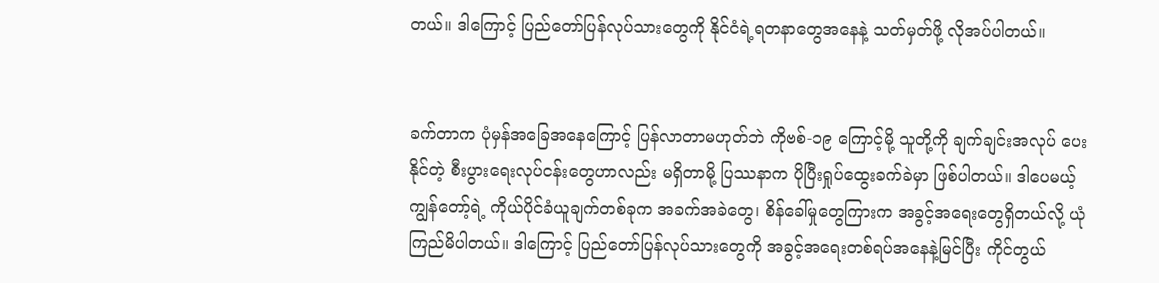တယ်။ ဒါကြောင့် ပြည်တော်ပြန်လုပ်သားတွေကို နိုင်ငံရဲ့ရတနာတွေအနေနဲ့ သတ်မှတ်ဖို့ လိုအပ်ပါတယ်။


ခက်တာက ပုံမှန်အခြေအနေကြောင့် ပြန်လာတာမဟုတ်ဘဲ ကိုဗစ်-၁၉ ကြောင့်မို့ သူတို့ကို ချက်ချင်းအလုပ် ပေးနိုင်တဲ့ စီးပွားရေးလုပ်ငန်းတွေဟာလည်း မရှိတာမို့ ပြဿနာက ပိုပြီးရှုပ်ထွေးခက်ခဲမှာ ဖြစ်ပါတယ်။ ဒါပေမယ့် ကျွန်တော့်ရဲ့ ကိုယ်ပိုင်ခံယူချက်တစ်ခုက အခက်အခဲတွေ၊ စိန်ခေါ်မှုတွေကြားက အခွင့်အရေးတွေရှိတယ်လို့ ယုံကြည်မိပါတယ်။ ဒါကြောင့် ပြည်တော်ပြန်လုပ်သားတွေကို အခွင့်အရေးတစ်ရပ်အနေနဲ့မြင်ပြီး ကိုင်တွယ်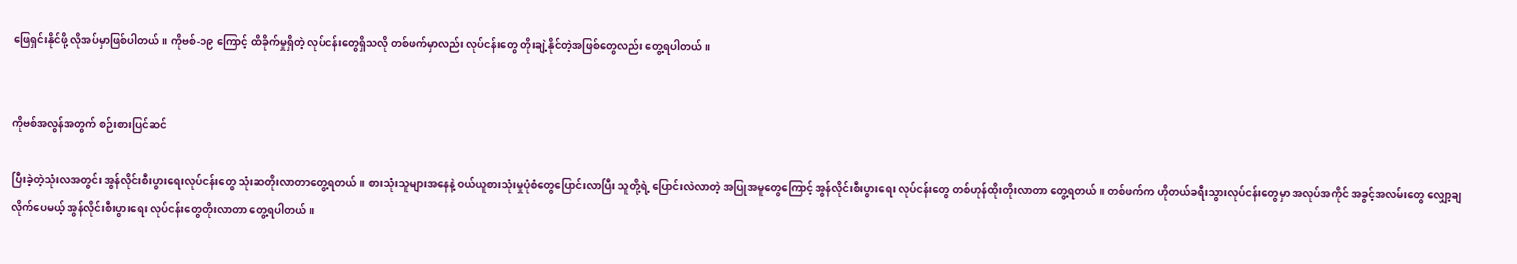ဖြေရှင်းနိုင်ဖို့ လိုအပ်မှာဖြစ်ပါတယ်။ ကိုဗစ်-၁၉ ကြောင့် ထိခိုက်မှုရှိတဲ့ လုပ်ငန်းတွေရှိသလို တစ်ဖက်မှာလည်း လုပ်ငန်းတွေ တိုးချဲ့နိုင်တဲ့အဖြစ်တွေလည်း တွေ့ရပါတယ်။


ကိုဗစ်အလွန်အတွက် စဉ်းစားပြင်ဆင်

ပြီးခဲ့တဲ့သုံးလအတွင်း အွန်လိုင်းစီးပွားရေးလုပ်ငန်းတွေ သုံးဆတိုးလာတာတွေ့ရတယ်။ စားသုံးသူများအနေနဲ့ ဝယ်ယူစားသုံးမှုပုံစံတွေပြောင်းလာပြီး သူတို့ရဲ့ ပြောင်းလဲလာတဲ့ အပြုအမူတွေကြောင့် အွန်လိုင်းစီးပွားရေး လုပ်ငန်းတွေ တစ်ဟုန်ထိုးတိုးလာတာ တွေ့ရတယ်။ တစ်ဖက်က ဟိုတယ်ခရီးသွားလုပ်ငန်းတွေမှာ အလုပ်အကိုင် အခွင့်အလမ်းတွေ လျှော့ချလိုက်ပေမယ့် အွန်လိုင်းစီးပွားရေး လုပ်ငန်းတွေတိုးလာတာ တွေ့ရပါတယ်။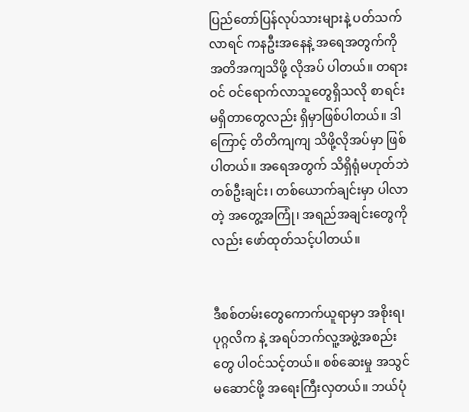ပြည်တော်ပြန်လုပ်သားများနဲ့ ပတ်သက်လာရင် ကနဦးအနေနဲ့ အရေအတွက်ကို အတိအကျသိဖို့ လိုအပ် ပါတယ်။ တရားဝင် ဝင်ရောက်လာသူတွေရှိသလို စာရင်း မရှိတာတွေလည်း ရှိမှာဖြစ်ပါတယ်။ ဒါကြောင့် တိတိကျကျ သိဖို့လိုအပ်မှာ ဖြစ်ပါတယ်။ အရေအတွက် သိရှိရုံမဟုတ်ဘဲ တစ်ဦးချင်း၊ တစ်ယောက်ချင်းမှာ ပါလာတဲ့ အတွေ့အကြုံ၊ အရည်အချင်းတွေကိုလည်း ဖော်ထုတ်သင့်ပါတယ်။


ဒီစစ်တမ်းတွေကောက်ယူရာမှာ အစိုးရ၊ ပုဂ္ဂလိက နဲ့ အရပ်ဘက်လူ့အဖွဲ့အစည်းတွေ ပါဝင်သင့်တယ်။ စစ်ဆေးမှု အသွင်မဆောင်ဖို့ အရေးကြီးလှတယ်။ ဘယ်ပုံ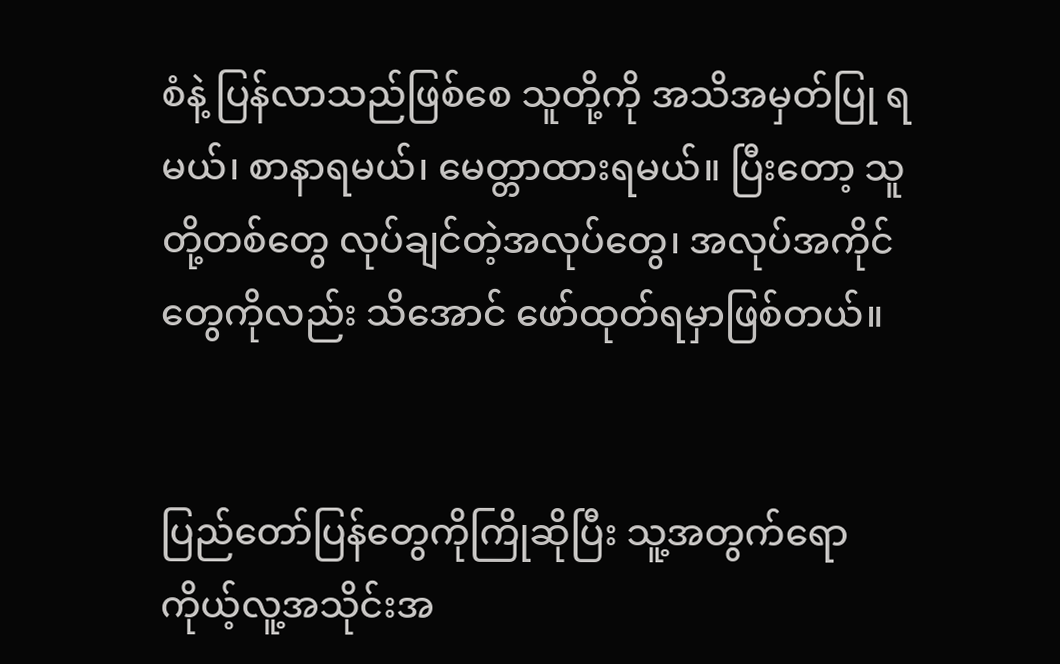စံနဲ့ ပြန်လာသည်ဖြစ်စေ သူတို့ကို အသိအမှတ်ပြု ရမယ်၊ စာနာရမယ်၊ မေတ္တာထားရမယ်။ ပြီးတော့ သူတို့တစ်တွေ လုပ်ချင်တဲ့အလုပ်တွေ၊ အလုပ်အကိုင်တွေကိုလည်း သိအောင် ဖော်ထုတ်ရမှာဖြစ်တယ်။


ပြည်တော်ပြန်တွေကိုကြိုဆိုပြီး သူ့အတွက်ရော ကိုယ့်လူ့အသိုင်းအ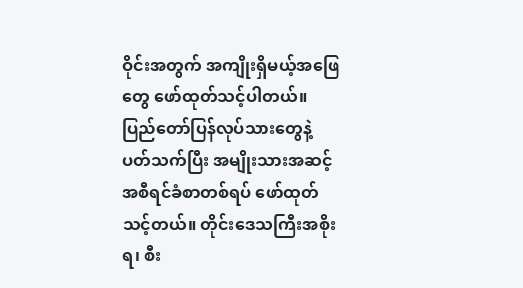ဝိုင်းအတွက် အကျိုးရှိမယ့်အဖြေတွေ ဖော်ထုတ်သင့်ပါတယ်။ ပြည်တော်ပြန်လုပ်သားတွေနဲ့ ပတ်သက်ပြီး အမျိုးသားအဆင့် အစီရင်ခံစာတစ်ရပ် ဖော်ထုတ်သင့်တယ်။ တိုင်းဒေသကြီးအစိုးရ၊ စီး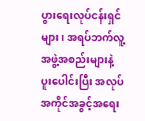ပွားရေးလုပ်ငန်းရှင်များ၊ အရပ်ဘက်လူ့အဖွဲ့အစည်းများနဲ့ ပူးပေါင်းပြီး အလုပ်အကိုင်အခွင့်အရေး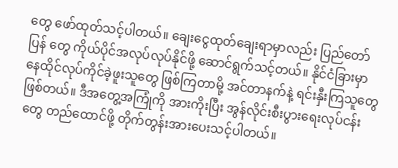တွေ ဖော်ထုတ်သင့်ပါတယ်။ ချေးငွေထုတ်ချေးရာမှာလည်း ပြည်တော်ပြန် တွေ ကိုယ်ပိုင်အလုပ်လုပ်နိုင်ဖို့ ဆောင်ရွက်သင့်တယ်။ နိုင်ငံခြားမှာ နေထိုင်လုပ်ကိုင်ခဲ့ဖူးသူတွေ ဖြစ်ကြတာမို့ အင်တာနက်နဲ့ ရင်းနှီးကြသူတွေဖြစ်တယ်။ ဒီအတွေ့အကြုံကို အားကိုးပြီး အွန်လိုင်းစီးပွားရေးလုပ်ငန်းတွေ တည်ထောင်ဖို့ တိုက်တွန်းအားပေးသင့်ပါတယ်။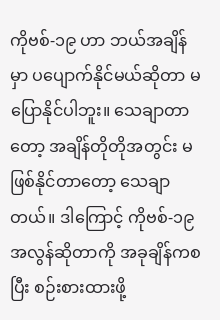ကိုဗစ်-၁၉ ဟာ ဘယ်အချိန်မှာ ပပျောက်နိုင်မယ်ဆိုတာ မပြောနိုင်ပါဘူး။ သေချာတာတော့ အချိန်တိုတိုအတွင်း မဖြစ်နိုင်တာတော့ သေချာတယ်။ ဒါကြောင့် ကိုဗစ်-၁၉ အလွန်ဆိုတာကို အခုချိန်ကစပြီး စဉ်းစားထားဖို့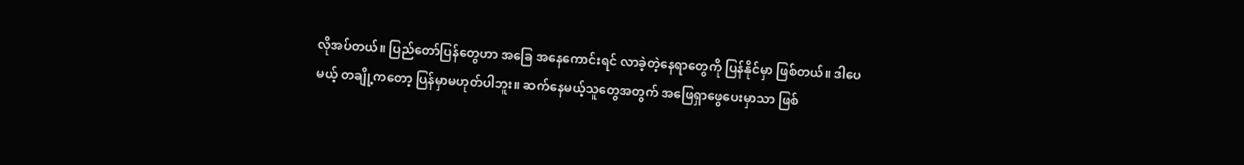လိုအပ်တယ်။ ပြည်တော်ပြန်တွေဟာ အခြေ အနေကောင်းရင် လာခဲ့တဲ့နေရာတွေကို ပြန်နိုင်မှာ ဖြစ်တယ်။ ဒါပေမယ့် တချို့ကတော့ ပြန်မှာမဟုတ်ပါဘူး။ ဆက်နေမယ့်သူတွေအတွက် အဖြေရှာဖွေပေးမှာသာ ဖြစ်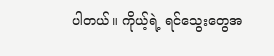ပါတယ်။ ကိုယ့်ရဲ့ ရင်သွေးတွေအ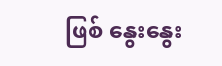ဖြစ် နွေးနွေး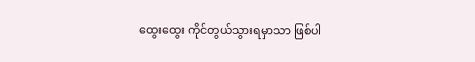ထွေးထွေး ကိုင်တွယ်သွားရမှာသာ ဖြစ်ပါ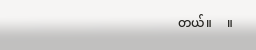တယ်။     ။